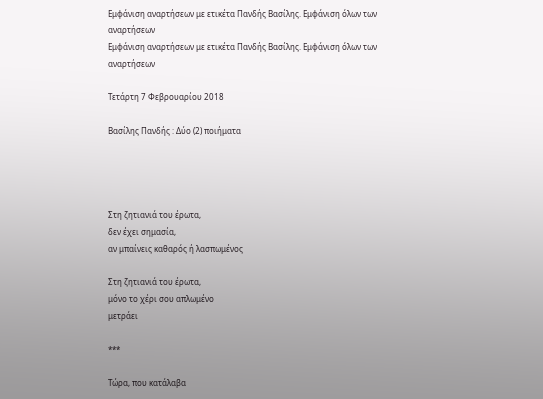Εμφάνιση αναρτήσεων με ετικέτα Πανδής Βασίλης. Εμφάνιση όλων των αναρτήσεων
Εμφάνιση αναρτήσεων με ετικέτα Πανδής Βασίλης. Εμφάνιση όλων των αναρτήσεων

Τετάρτη 7 Φεβρουαρίου 2018

Βασίλης Πανδής : Δύο (2) ποιήματα




Στη ζητιανιά του έρωτα,
δεν έχει σημασία,
αν μπαίνεις καθαρός ή λασπωμένος

Στη ζητιανιά του έρωτα,
μόνο το χέρι σου απλωμένο
μετράει

***

Τώρα, που κατάλαβα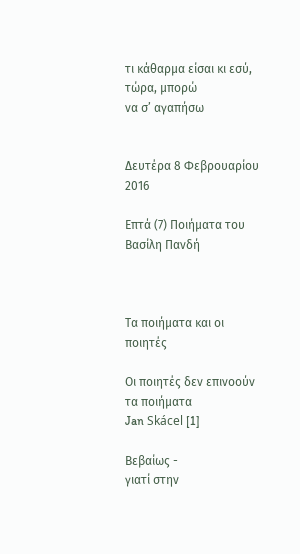τι κάθαρμα είσαι κι εσύ,
τώρα, μπορώ
να σ’ αγαπήσω


Δευτέρα 8 Φεβρουαρίου 2016

Επτά (7) Ποιήματα του Βασίλη Πανδή



Τα ποιήματα και οι ποιητές

Οι ποιητές δεν επινοούν τα ποιήματα
Jan Skácel [1]

Βεβαίως -
γιατί στην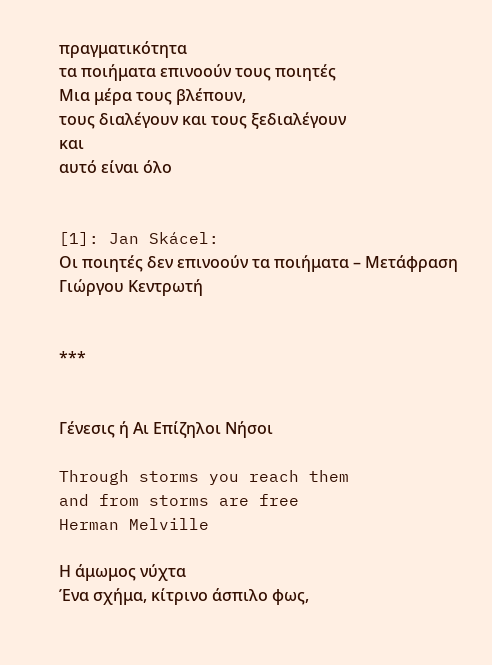πραγματικότητα
τα ποιήματα επινοούν τους ποιητές
Μια μέρα τους βλέπουν,
τους διαλέγουν και τους ξεδιαλέγουν
και
αυτό είναι όλο


[1]: Jan Skácel:
Οι ποιητές δεν επινοούν τα ποιήματα – Μετάφραση Γιώργου Κεντρωτή


***


Γένεσις ή Αι Επίζηλοι Νήσοι

Through storms you reach them
and from storms are free
Herman Melville

Η άμωμος νύχτα
Ένα σχήμα, κίτρινο άσπιλο φως,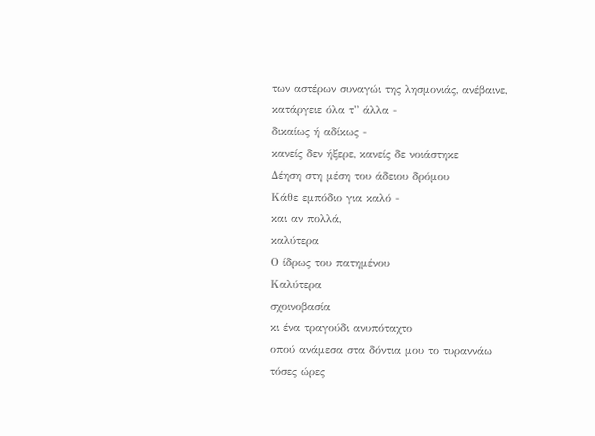των αστέρων συναγώι της λησμονιάς, ανέβαινε,
κατάργειε όλα τ” άλλα -
δικαίως ή αδίκως -
κανείς δεν ήξερε, κανείς δε νοιάστηκε
Δέηση στη μέση του άδειου δρόμου
Κάθε εμπόδιο για καλό -
και αν πολλά,
καλύτερα
Ο ίδρως του πατημένου
Καλύτερα
σχοινοβασία
κι ένα τραγούδι ανυπόταχτο
οπού ανάμεσα στα δόντια μου το τυραννάω
τόσες ώρες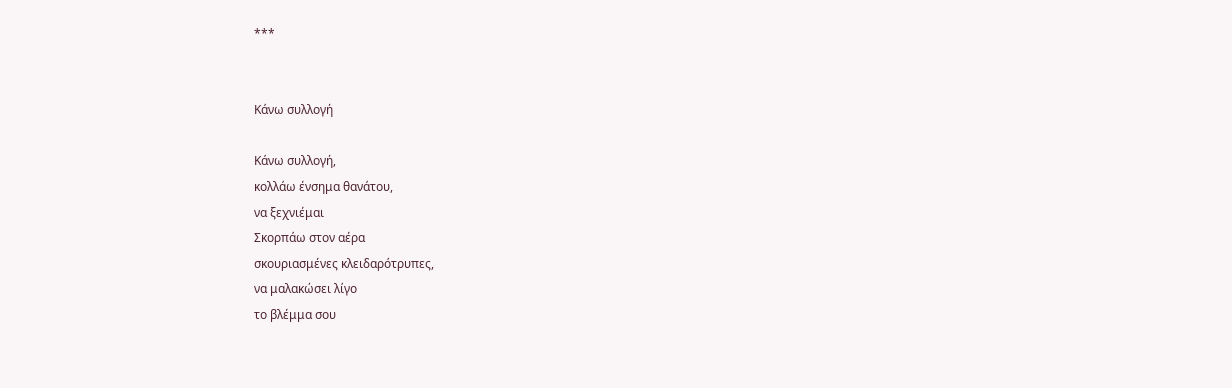***


Κάνω συλλογή

Κάνω συλλογή,
κολλάω ένσημα θανάτου,
να ξεχνιέμαι
Σκορπάω στον αέρα
σκουριασμένες κλειδαρότρυπες,
να μαλακώσει λίγο
το βλέμμα σου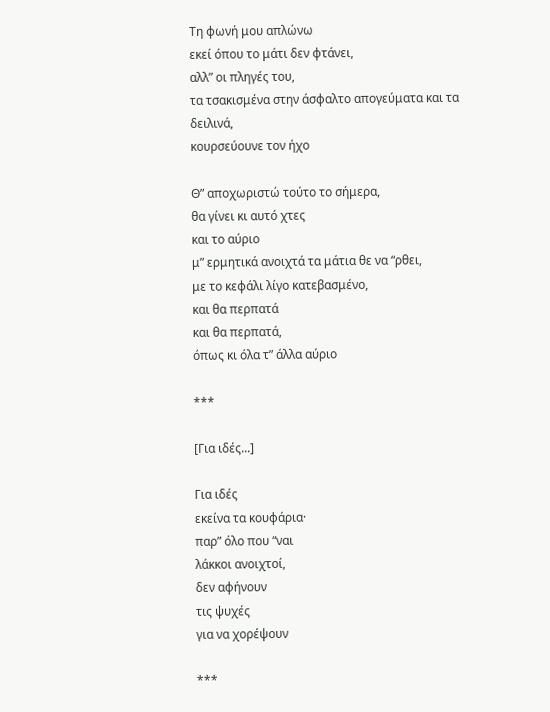Τη φωνή μου απλώνω
εκεί όπου το μάτι δεν φτάνει,
αλλ” οι πληγές του,
τα τσακισμένα στην άσφαλτο απογεύματα και τα δειλινά,
κουρσεύουνε τον ήχο

Θ” αποχωριστώ τούτο το σήμερα,
θα γίνει κι αυτό χτες
και το αύριο
μ” ερμητικά ανοιχτά τα μάτια θε να “ρθει,
με το κεφάλι λίγο κατεβασμένο,
και θα περπατά
και θα περπατά,
όπως κι όλα τ” άλλα αύριο

***

[Για ιδές...]

Για ιδές
εκείνα τα κουφάρια·
παρ” όλο που “ναι
λάκκοι ανοιχτοί,
δεν αφήνουν
τις ψυχές
για να χορέψουν

***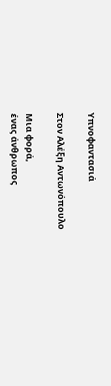Υπνοφαντασιά

Στον Αλέξη Αντωνόπουλο

Μια φορά,
ένας άνθρωπος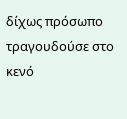δίχως πρόσωπο
τραγουδούσε στο κενό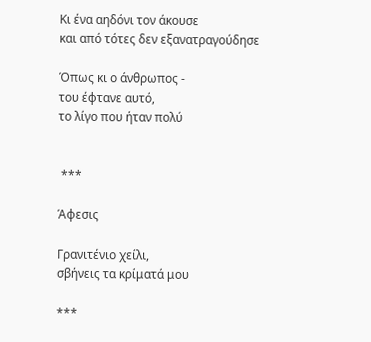Κι ένα αηδόνι τον άκουσε
και από τότες δεν εξανατραγούδησε

Όπως κι ο άνθρωπος -
του έφτανε αυτό,
το λίγο που ήταν πολύ


 ***

Άφεσις

Γρανιτένιο χείλι,
σβήνεις τα κρίματά μου

***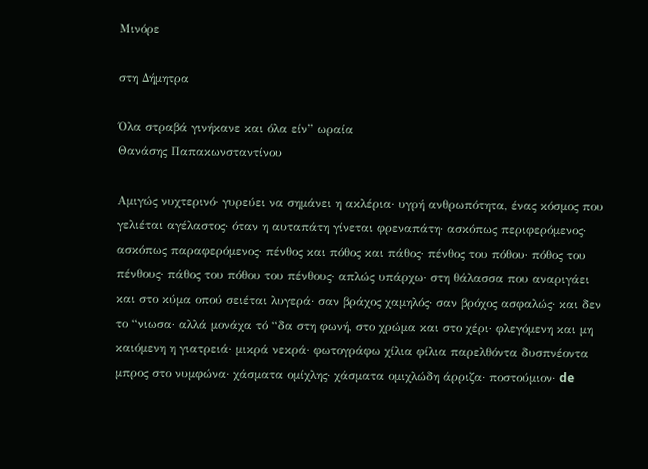Μινόρε

στη Δήμητρα

Όλα στραβά γινήκανε και όλα είν” ωραία
Θανάσης Παπακωνσταντίνου

Αμιγώς νυχτερινό· γυρεύει να σημάνει η ακλέρια· υγρή ανθρωπότητα, ένας κόσμος που γελιέται αγέλαστος· όταν η αυταπάτη γίνεται φρεναπάτη· ασκόπως περιφερόμενος· ασκόπως παραφερόμενος· πένθος και πόθος και πάθος· πένθος του πόθου· πόθος του πένθους· πάθος του πόθου του πένθους· απλώς υπάρχω· στη θάλασσα που αναριγάει και στο κύμα οπού σειέται λυγερά· σαν βράχος χαμηλός· σαν βρόχος ασφαλώς· και δεν το “νιωσα· αλλά μονάχα τό “δα στη φωνή, στο χρώμα και στο χέρι· φλεγόμενη και μη καιόμενη η γιατρειά· μικρά νεκρά· φωτογράφω χίλια φίλια παρελθόντα δυσπνέοντα μπρος στο νυμφώνα· χάσματα ομίχλης· χάσματα ομιχλώδη άρριζα· ποστούμιον· de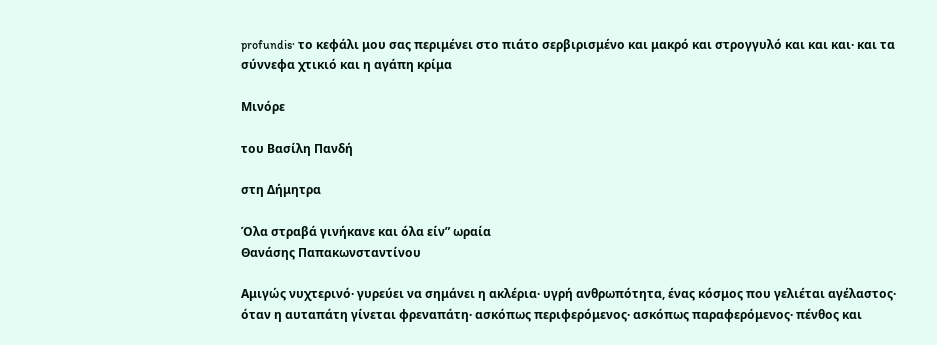profundis· το κεφάλι μου σας περιμένει στο πιάτο σερβιρισμένο και μακρό και στρογγυλό και και και· και τα σύννεφα χτικιό και η αγάπη κρίμα

Μινόρε

του Βασίλη Πανδή

στη Δήμητρα

Όλα στραβά γινήκανε και όλα είν” ωραία
Θανάσης Παπακωνσταντίνου

Αμιγώς νυχτερινό· γυρεύει να σημάνει η ακλέρια· υγρή ανθρωπότητα, ένας κόσμος που γελιέται αγέλαστος· όταν η αυταπάτη γίνεται φρεναπάτη· ασκόπως περιφερόμενος· ασκόπως παραφερόμενος· πένθος και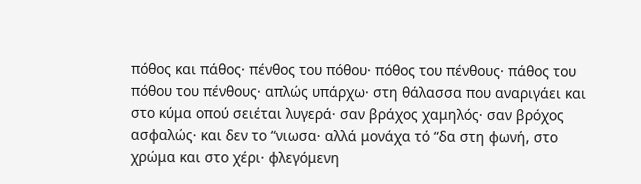πόθος και πάθος· πένθος του πόθου· πόθος του πένθους· πάθος του πόθου του πένθους· απλώς υπάρχω· στη θάλασσα που αναριγάει και στο κύμα οπού σειέται λυγερά· σαν βράχος χαμηλός· σαν βρόχος ασφαλώς· και δεν το “νιωσα· αλλά μονάχα τό “δα στη φωνή, στο χρώμα και στο χέρι· φλεγόμενη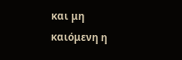και μη καιόμενη η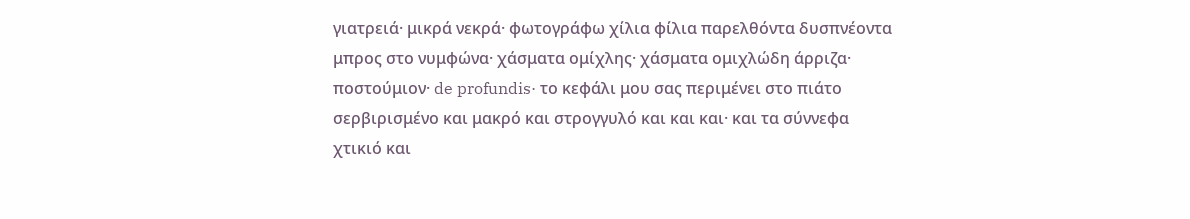γιατρειά· μικρά νεκρά· φωτογράφω χίλια φίλια παρελθόντα δυσπνέοντα μπρος στο νυμφώνα· χάσματα ομίχλης· χάσματα ομιχλώδη άρριζα· ποστούμιον· de profundis· το κεφάλι μου σας περιμένει στο πιάτο σερβιρισμένο και μακρό και στρογγυλό και και και· και τα σύννεφα χτικιό και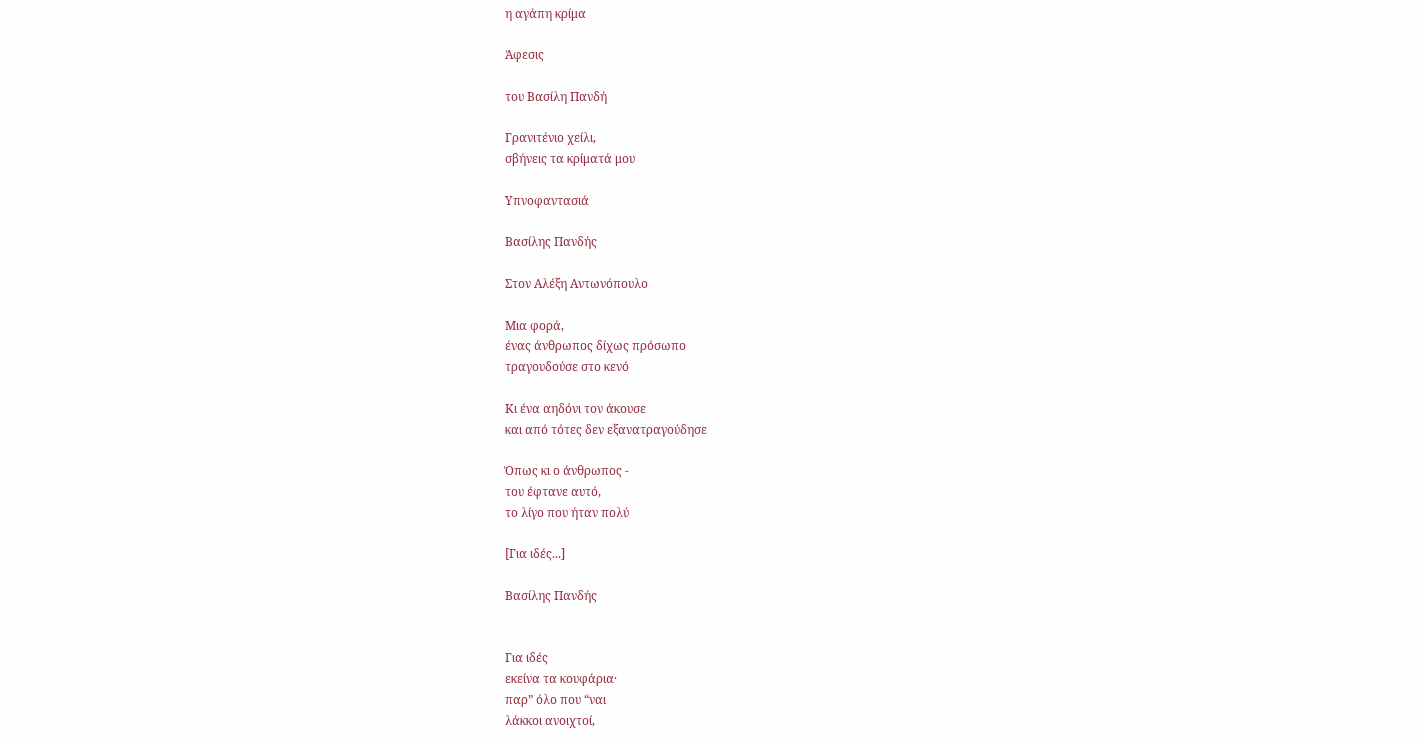η αγάπη κρίμα

Άφεσις

του Βασίλη Πανδή

Γρανιτένιο χείλι,
σβήνεις τα κρίματά μου

Υπνοφαντασιά

Βασίλης Πανδής

Στον Αλέξη Αντωνόπουλο

Μια φορά,
ένας άνθρωπος δίχως πρόσωπο
τραγουδούσε στο κενό

Κι ένα αηδόνι τον άκουσε
και από τότες δεν εξανατραγούδησε

Όπως κι ο άνθρωπος -
του έφτανε αυτό,
το λίγο που ήταν πολύ

[Για ιδές...]

Βασίλης Πανδής


Για ιδές
εκείνα τα κουφάρια·
παρ” όλο που “ναι
λάκκοι ανοιχτοί,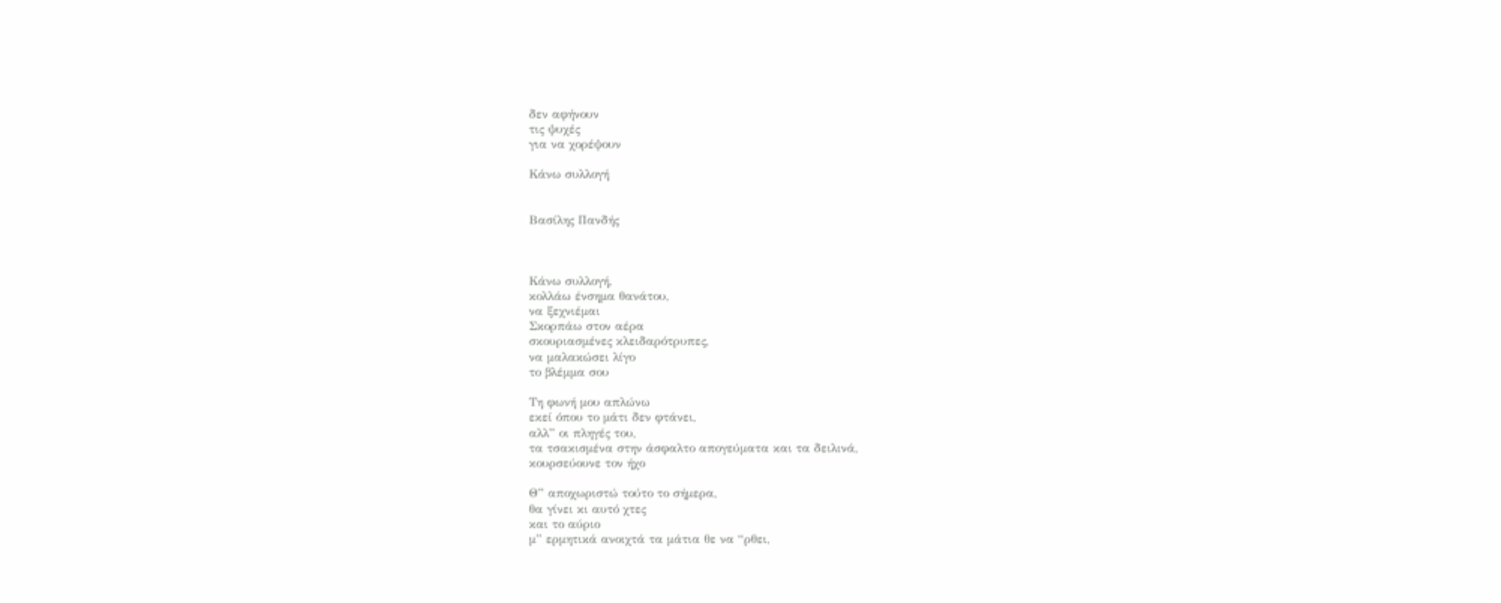δεν αφήνουν
τις ψυχές
για να χορέψουν

Κάνω συλλογή


Βασίλης Πανδής



Κάνω συλλογή,
κολλάω ένσημα θανάτου,
να ξεχνιέμαι
Σκορπάω στον αέρα
σκουριασμένες κλειδαρότρυπες,
να μαλακώσει λίγο
το βλέμμα σου

Τη φωνή μου απλώνω
εκεί όπου το μάτι δεν φτάνει,
αλλ” οι πληγές του,
τα τσακισμένα στην άσφαλτο απογεύματα και τα δειλινά,
κουρσεύουνε τον ήχο

Θ” αποχωριστώ τούτο το σήμερα,
θα γίνει κι αυτό χτες
και το αύριο
μ” ερμητικά ανοιχτά τα μάτια θε να “ρθει,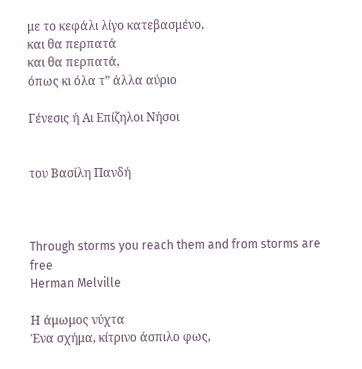με το κεφάλι λίγο κατεβασμένο,
και θα περπατά
και θα περπατά,
όπως κι όλα τ” άλλα αύριο

Γένεσις ή Αι Επίζηλοι Νήσοι


του Βασίλη Πανδή



Through storms you reach them and from storms are free
Herman Melville

Η άμωμος νύχτα
Ένα σχήμα, κίτρινο άσπιλο φως,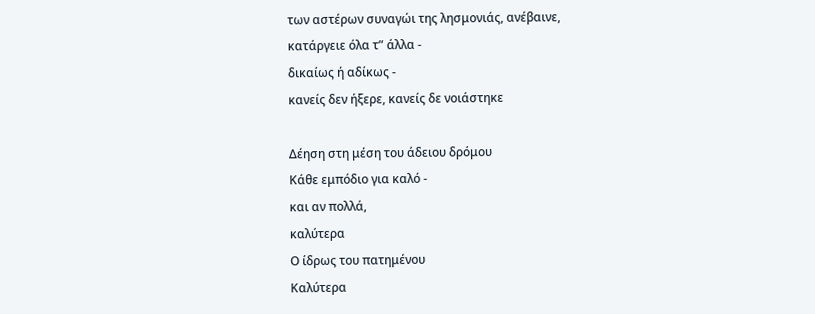των αστέρων συναγώι της λησμονιάς, ανέβαινε,
κατάργειε όλα τ” άλλα -
δικαίως ή αδίκως -
κανείς δεν ήξερε, κανείς δε νοιάστηκε

Δέηση στη μέση του άδειου δρόμου
Κάθε εμπόδιο για καλό -
και αν πολλά,
καλύτερα
Ο ίδρως του πατημένου
Καλύτερα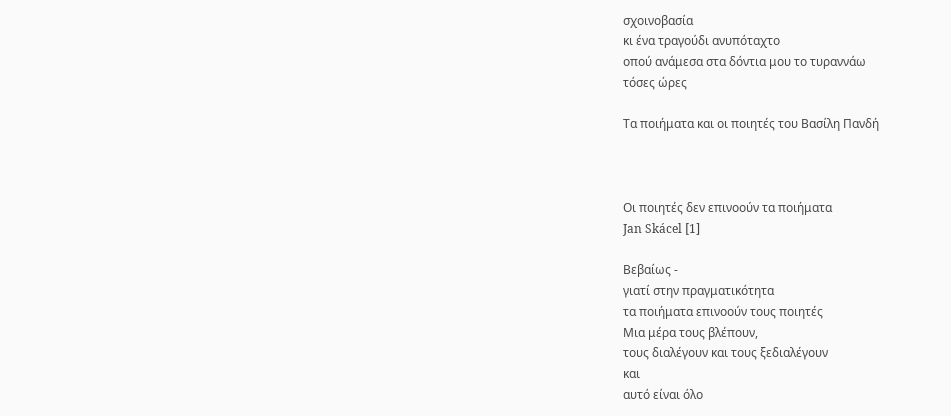σχοινοβασία
κι ένα τραγούδι ανυπόταχτο
οπού ανάμεσα στα δόντια μου το τυραννάω
τόσες ώρες

Τα ποιήματα και οι ποιητές του Βασίλη Πανδή



Οι ποιητές δεν επινοούν τα ποιήματα
Jan Skácel [1]

Βεβαίως -
γιατί στην πραγματικότητα
τα ποιήματα επινοούν τους ποιητές
Μια μέρα τους βλέπουν,
τους διαλέγουν και τους ξεδιαλέγουν
και
αυτό είναι όλο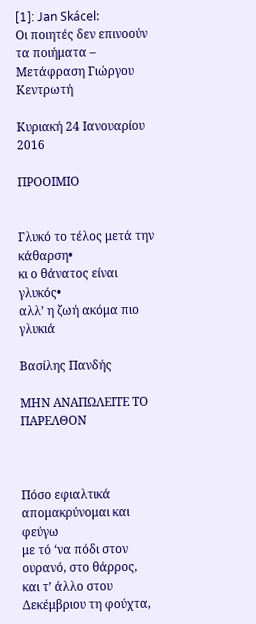[1]: Jan Skácel:
Οι ποιητές δεν επινοούν τα ποιήματα – Μετάφραση Γιώργου Κεντρωτή

Κυριακή 24 Ιανουαρίου 2016

ΠΡΟΟΙΜΙΟ


Γλυκό το τέλος μετά την κάθαρση•
κι ο θάνατος είναι γλυκός•
αλλ’ η ζωή ακόμα πιο γλυκιά

Βασίλης Πανδής

ΜΗΝ ΑΝΑΠΩΛΕΙΤΕ ΤΟ ΠΑΡΕΛΘΟΝ



Πόσο εφιαλτικά απομακρύνομαι και φεύγω
με τό ‘να πόδι στον ουρανό, στο θάρρος,
και τ’ άλλο στου Δεκέμβριου τη φούχτα,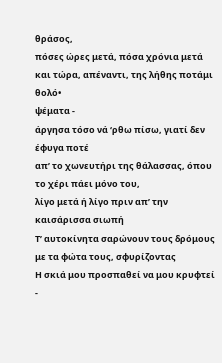θράσος,
πόσες ώρες μετά, πόσα χρόνια μετά
και τώρα, απέναντι, της λήθης ποτάμι θολό•
ψέματα -
άργησα τόσο νά ‘ρθω πίσω, γιατί δεν έφυγα ποτέ
απ’ το χωνευτήρι της θάλασσας, όπου το χέρι πάει μόνο του,
λίγο μετά ή λίγο πριν απ’ την καισάρισσα σιωπή
Τ’ αυτοκίνητα σαρώνουν τους δρόμους
με τα φώτα τους, σφυρίζοντας
Η σκιά μου προσπαθεί να μου κρυφτεί -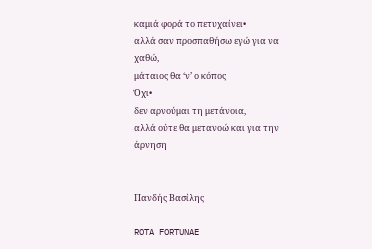καμιά φορά το πετυχαίνει•
αλλά σαν προσπαθήσω εγώ για να χαθώ,
μάταιος θα ‘ν’ ο κόπος
Όχι•
δεν αρνούμαι τη μετάνοια,
αλλά ούτε θα μετανοώ και για την άρνηση


Πανδής Βασίλης

ROTA FORTUNAE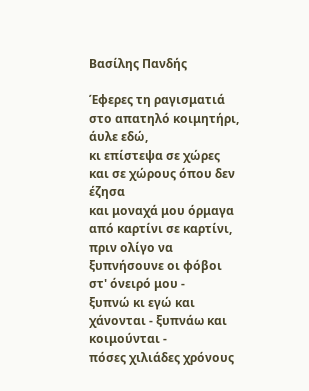Βασίλης Πανδής

Έφερες τη ραγισματιά στο απατηλό κοιμητήρι, άυλε εδώ,
κι επίστεψα σε χώρες και σε χώρους όπου δεν έζησα
και μοναχά μου όρμαγα από καρτίνι σε καρτίνι,
πριν ολίγο να ξυπνήσουνε οι φόβοι στ' όνειρό μου -
ξυπνώ κι εγώ και χάνονται - ξυπνάω και κοιμούνται -
πόσες χιλιάδες χρόνους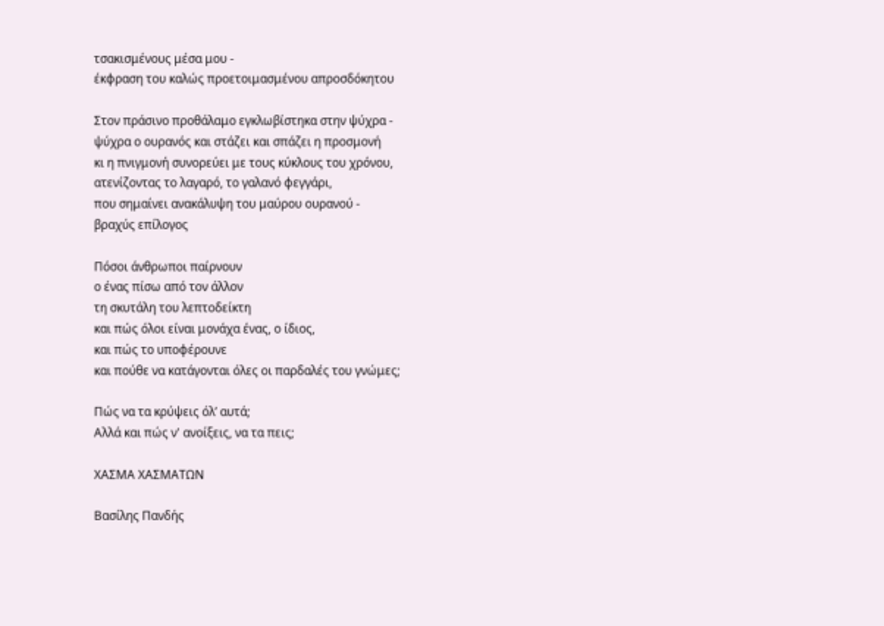τσακισμένους μέσα μου -
έκφραση του καλώς προετοιμασμένου απροσδόκητου

Στον πράσινο προθάλαμο εγκλωβίστηκα στην ψύχρα -
ψύχρα ο ουρανός και στάζει και σπάζει η προσμονή
κι η πνιγμονή συνορεύει με τους κύκλους του χρόνου,
ατενίζοντας το λαγαρό, το γαλανό φεγγάρι,
που σημαίνει ανακάλυψη του μαύρου ουρανού -
βραχύς επίλογος

Πόσοι άνθρωποι παίρνουν
ο ένας πίσω από τον άλλον
τη σκυτάλη του λεπτοδείκτη
και πώς όλοι είναι μονάχα ένας, ο ίδιος,
και πώς το υποφέρουνε
και πούθε να κατάγονται όλες οι παρδαλές του γνώμες;

Πώς να τα κρύψεις όλ’ αυτά;
Αλλά και πώς ν' ανοίξεις, να τα πεις;

ΧΑΣΜΑ ΧΑΣΜΑΤΩΝ

Βασίλης Πανδής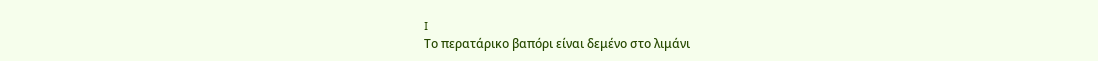I
Το περατάρικο βαπόρι είναι δεμένο στο λιμάνι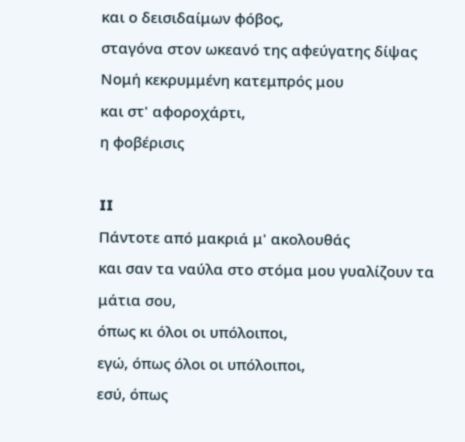και ο δεισιδαίμων φόβος,
σταγόνα στον ωκεανό της αφεύγατης δίψας
Νομή κεκρυμμένη κατεμπρός μου
και στ' αφοροχάρτι,
η φοβέρισις

II
Πάντοτε από μακριά μ' ακολουθάς
και σαν τα ναύλα στο στόμα μου γυαλίζουν τα μάτια σου,
όπως κι όλοι οι υπόλοιποι,
εγώ, όπως όλοι οι υπόλοιποι,
εσύ, όπως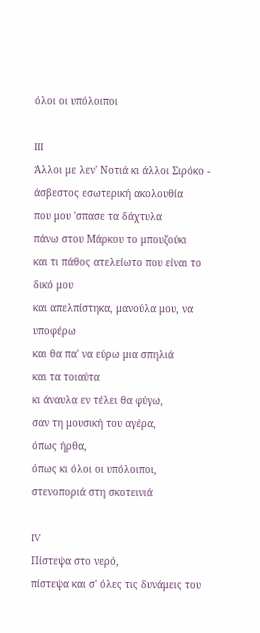όλοι οι υπόλοιποι

III
Άλλοι με λεν' Νοτιά κι άλλοι Σιρόκο -
άσβεστος εσωτερική ακολουθία
που μου 'σπασε τα δάχτυλα
πάνω στου Μάρκου το μπουζούκι
και τι πάθος ατελείωτο που είναι το δικό μου
και απελπίστηκα, μανούλα μου, να υποφέρω
και θα πα' να εύρω μια σπηλιά
και τα τοιαύτα
κι άναυλα εν τέλει θα φύγω,
σαν τη μουσική του αγέρα,
όπως ήρθα,
όπως κι όλοι οι υπόλοιποι,
στενοποριά στη σκοτεινιά

IV
Πίστεψα στο νερό,
πίστεψα και σ' όλες τις δυνάμεις του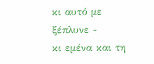κι αυτό με ξέπλυνε -
κι εμένα και τη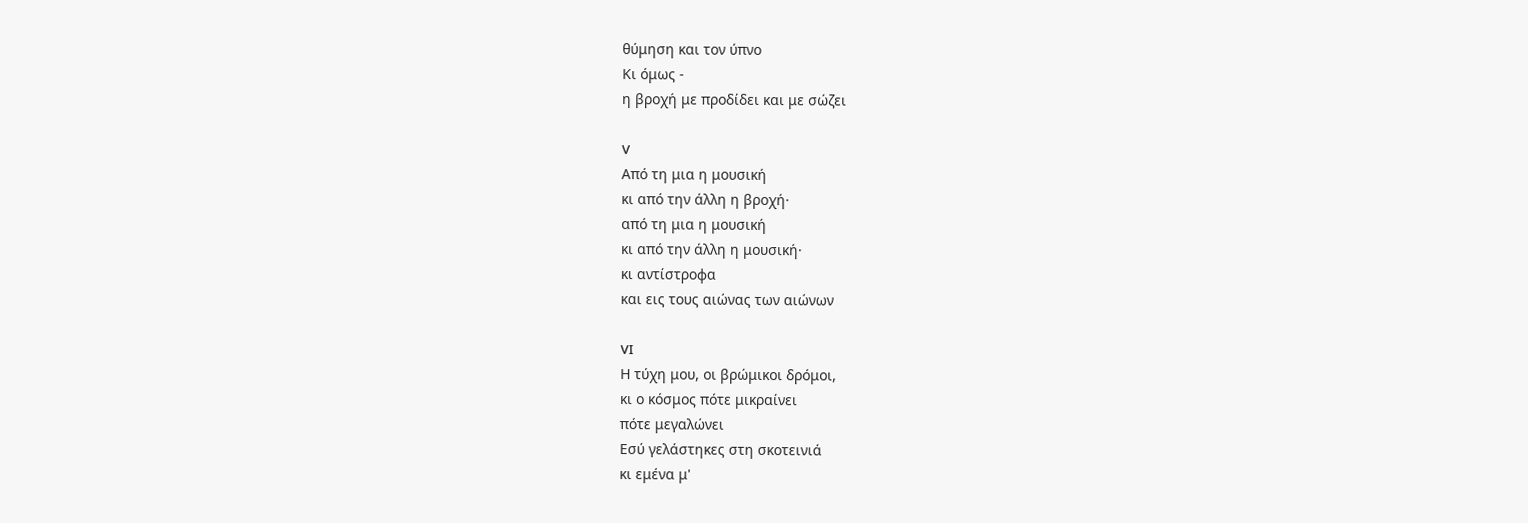θύμηση και τον ύπνο
Κι όμως -
η βροχή με προδίδει και με σώζει

V
Από τη μια η μουσική
κι από την άλλη η βροχή·
από τη μια η μουσική
κι από την άλλη η μουσική·
κι αντίστροφα
και εις τους αιώνας των αιώνων

VI
Η τύχη μου, οι βρώμικοι δρόμοι,
κι ο κόσμος πότε μικραίνει
πότε μεγαλώνει
Εσύ γελάστηκες στη σκοτεινιά
κι εμένα μ'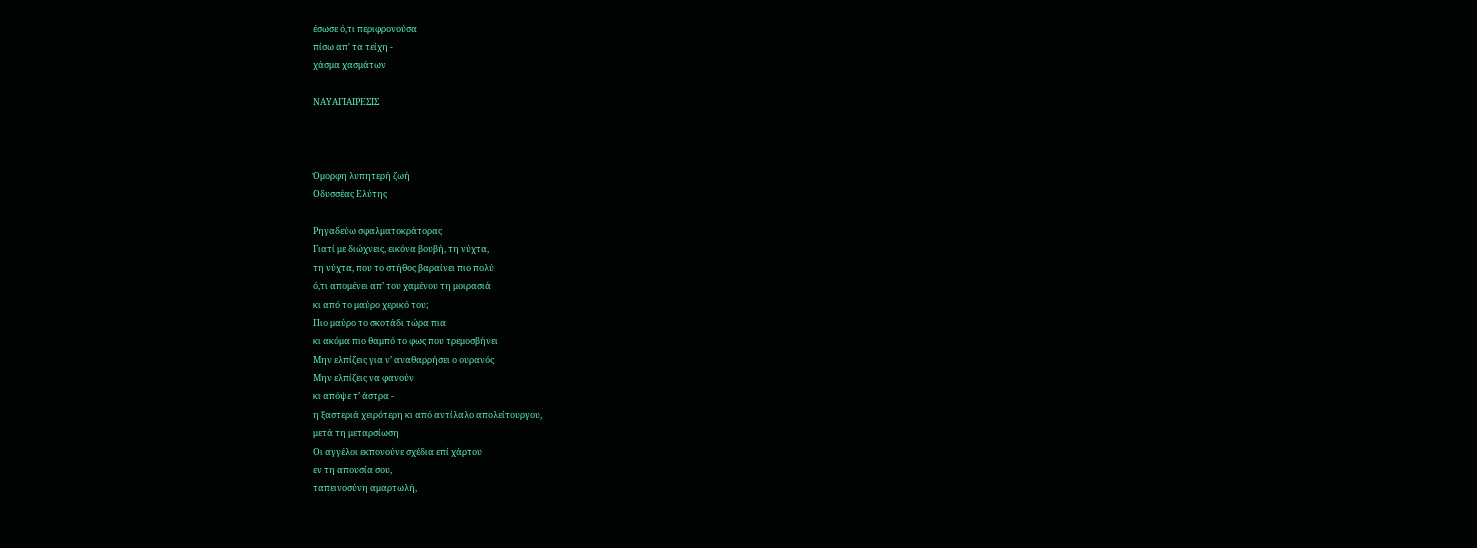έσωσε ό,τι περιφρονούσα
πίσω απ' τα τείχη -
χάσμα χασμάτων

ΝΑΥΑΓΙΑΙΡΕΣΙΣ



Όμορφη λυπητερή ζωή
Οδυσσέας Ελύτης

Ρηγαδεύω σφαλματοκράτορας
Γιατί με διώχνεις, εικόνα βουβή, τη νύχτα,
τη νύχτα, που το στήθος βαραίνει πιο πολύ
ό,τι απομένει απ’ του χαμένου τη μοιρασιά
κι από το μαύρο χερικό του;
Πιο μαύρο το σκοτάδι τώρα πια
κι ακόμα πιο θαμπό το φως που τρεμοσβήνει
Μην ελπίζεις για ν’ αναθαρρήσει ο ουρανός
Μην ελπίζεις να φανούν
κι απόψε τ’ άστρα -
η ξαστεριά χειρότερη κι από αντίλαλο απολείτουργου,
μετά τη μεταρσίωση
Οι αγγέλοι εκπονούνε σχέδια επί χάρτου
εν τη απουσία σου,
ταπεινοσύνη αμαρτωλή,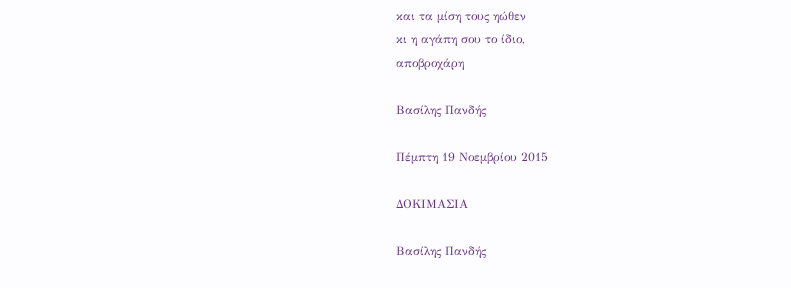και τα μίση τους ηώθεν
κι η αγάπη σου το ίδιο,
αποβροχάρη

Βασίλης Πανδής

Πέμπτη 19 Νοεμβρίου 2015

ΔΟΚΙΜΑΣΙΑ

Βασίλης Πανδής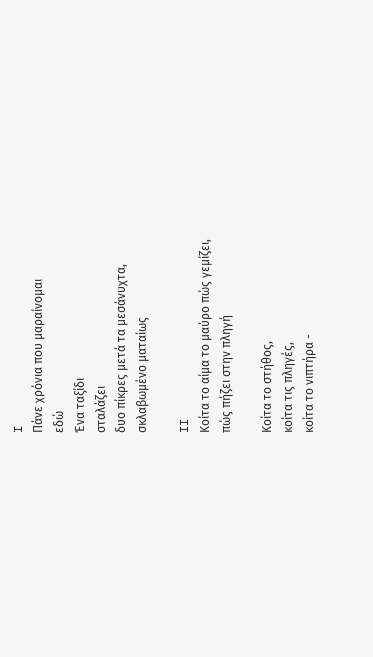I
Πάνε χρόνια που μαραίνομαι
εδώ
Ένα ταξίδι
σταλάζει
δυο πίκρες μετά τα μεσάνυχτα,
σκλαβωμένο ματαίως

II
Κοίτα το αίμα το μαύρο πώς γεμίζει,
πώς πήζει στην πληγή

Κοίτα το στήθος,
κοίτα τις πληγές,
κοίτα το νιπτήρα -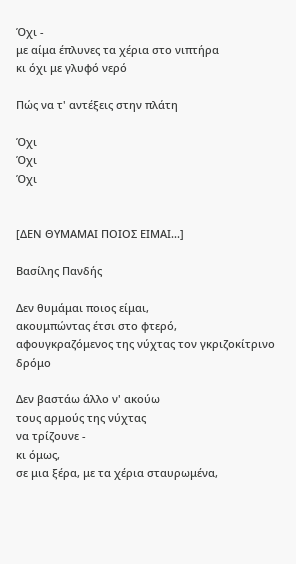Όχι -
με αίμα έπλυνες τα χέρια στο νιπτήρα
κι όχι με γλυφό νερό

Πώς να τ' αντέξεις στην πλάτη

Όχι
Όχι
Όχι


[ΔΕΝ ΘΥΜΑΜΑΙ ΠΟΙΟΣ ΕΙΜΑΙ...]

Βασίλης Πανδής

Δεν θυμάμαι ποιος είμαι,
ακουμπώντας έτσι στο φτερό,
αφουγκραζόμενος της νύχτας τον γκριζοκίτρινο δρόμο

Δεν βαστάω άλλο ν' ακούω
τους αρμούς της νύχτας
να τρίζουνε -
κι όμως,
σε μια ξέρα, με τα χέρια σταυρωμένα,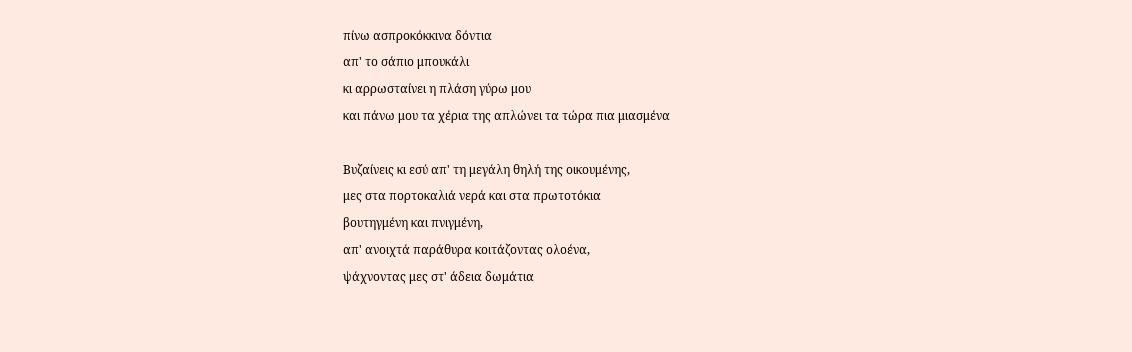πίνω ασπροκόκκινα δόντια
απ' το σάπιο μπουκάλι
κι αρρωσταίνει η πλάση γύρω μου
και πάνω μου τα χέρια της απλώνει τα τώρα πια μιασμένα

Βυζαίνεις κι εσύ απ' τη μεγάλη θηλή της οικουμένης,
μες στα πορτοκαλιά νερά και στα πρωτοτόκια
βουτηγμένη και πνιγμένη,
απ' ανοιχτά παράθυρα κοιτάζοντας ολοένα,
ψάχνοντας μες στ' άδεια δωμάτια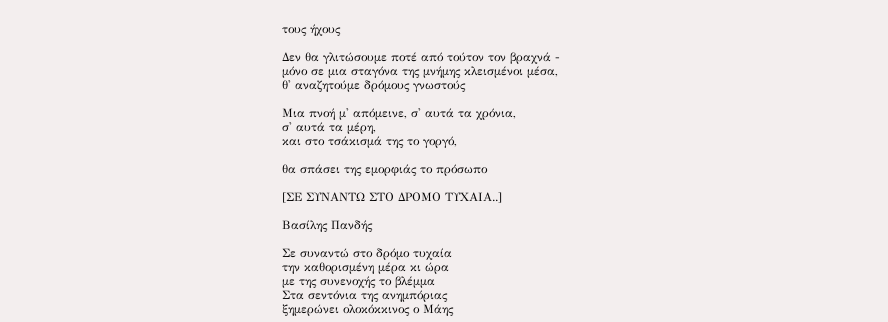τους ήχους

Δεν θα γλιτώσουμε ποτέ από τούτον τον βραχνά -
μόνο σε μια σταγόνα της μνήμης κλεισμένοι μέσα,
θ' αναζητούμε δρόμους γνωστούς

Μια πνοή μ' απόμεινε, σ' αυτά τα χρόνια,
σ' αυτά τα μέρη,
και στο τσάκισμά της το γοργό,

θα σπάσει της εμορφιάς το πρόσωπο

[ΣΕ ΣΥΝΑΝΤΩ ΣΤΟ ΔΡΟΜΟ ΤΥΧΑΙΑ..]

Βασίλης Πανδής

Σε συναντώ στο δρόμο τυχαία
την καθορισμένη μέρα κι ώρα
με της συνενοχής το βλέμμα
Στα σεντόνια της ανημπόριας
ξημερώνει ολοκόκκινος ο Μάης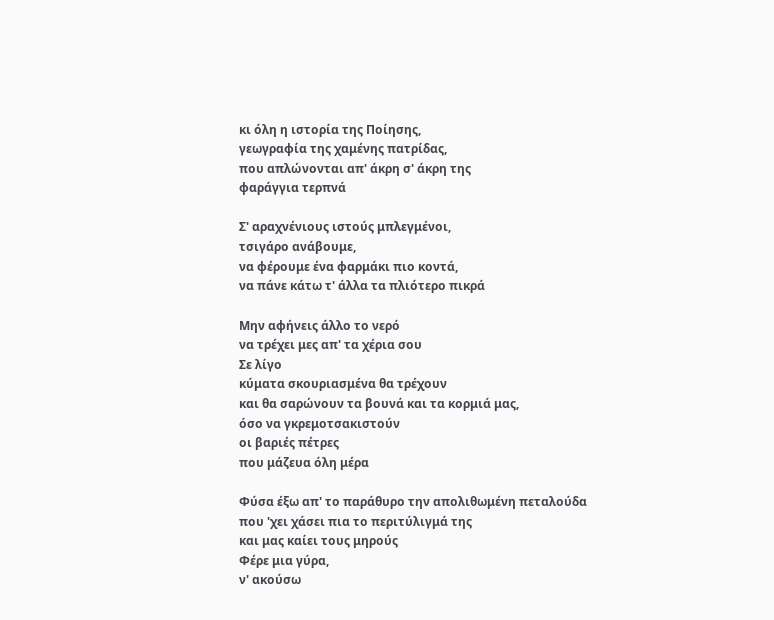κι όλη η ιστορία της Ποίησης,
γεωγραφία της χαμένης πατρίδας,
που απλώνονται απ' άκρη σ' άκρη της
φαράγγια τερπνά

Σ' αραχνένιους ιστούς μπλεγμένοι,
τσιγάρο ανάβουμε,
να φέρουμε ένα φαρμάκι πιο κοντά,
να πάνε κάτω τ' άλλα τα πλιότερο πικρά

Μην αφήνεις άλλο το νερό
να τρέχει μες απ' τα χέρια σου
Σε λίγο
κύματα σκουριασμένα θα τρέχουν
και θα σαρώνουν τα βουνά και τα κορμιά μας,
όσο να γκρεμοτσακιστούν
οι βαριές πέτρες
που μάζευα όλη μέρα

Φύσα έξω απ' το παράθυρο την απολιθωμένη πεταλούδα
που 'χει χάσει πια το περιτύλιγμά της
και μας καίει τους μηρούς
Φέρε μια γύρα,
ν' ακούσω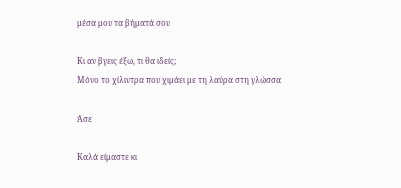μέσα μου τα βήματά σου

Κι αν βγεις έξω, τι θα ιδείς;
Μόνο το χίλιντρα που χιμάει με τη λαύρα στη γλώσσα

Άσε

Καλά είμαστε κι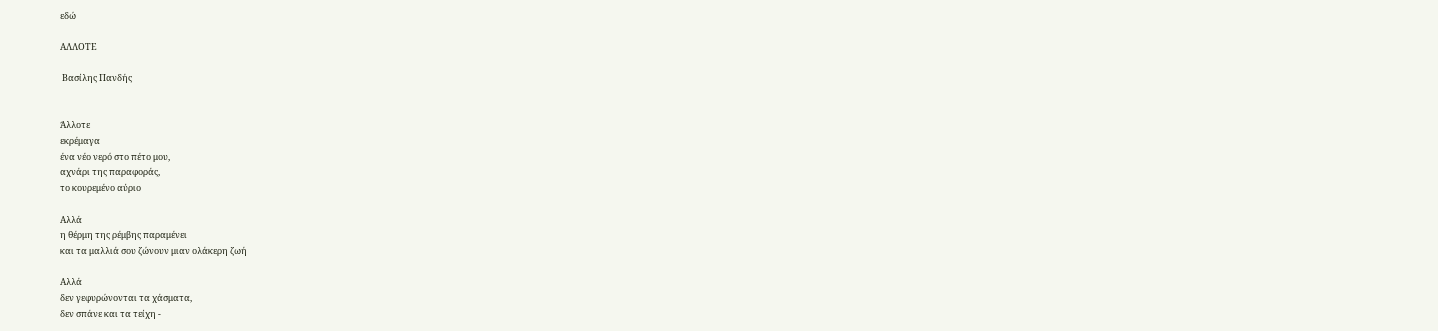εδώ

ΑΛΛΟΤΕ

 Βασίλης Πανδής


Άλλοτε
εκρέμαγα
ένα νέο νερό στο πέτο μου,
αχνάρι της παραφοράς,
το κουρεμένο αύριο

Αλλά
η θέρμη της ρέμβης παραμένει
και τα μαλλιά σου ζώνουν μιαν ολάκερη ζωή

Αλλά
δεν γεφυρώνονται τα χάσματα,
δεν σπάνε και τα τείχη -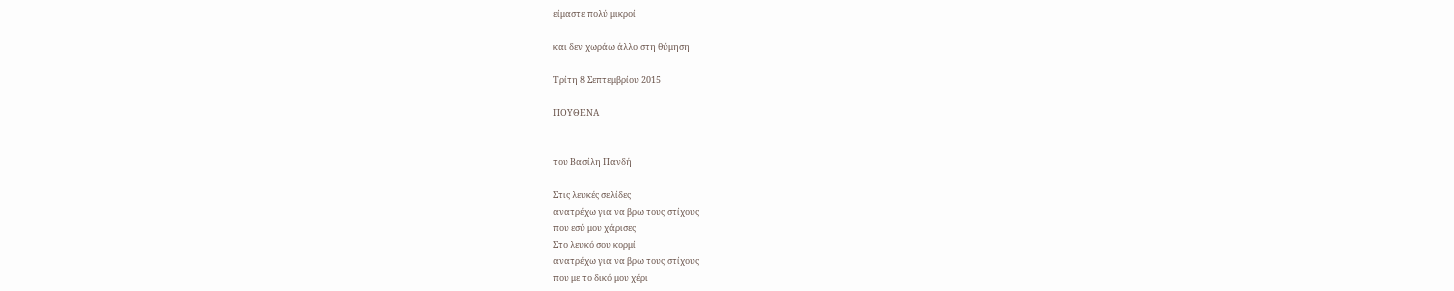είμαστε πολύ μικροί

και δεν χωράω άλλο στη θύμηση

Τρίτη 8 Σεπτεμβρίου 2015

ΠΟΥΘΕΝΑ


του Βασίλη Πανδή

Στις λευκές σελίδες
ανατρέχω για να βρω τους στίχους
που εσύ μου χάρισες
Στο λευκό σου κορμί
ανατρέχω για να βρω τους στίχους
που με το δικό μου χέρι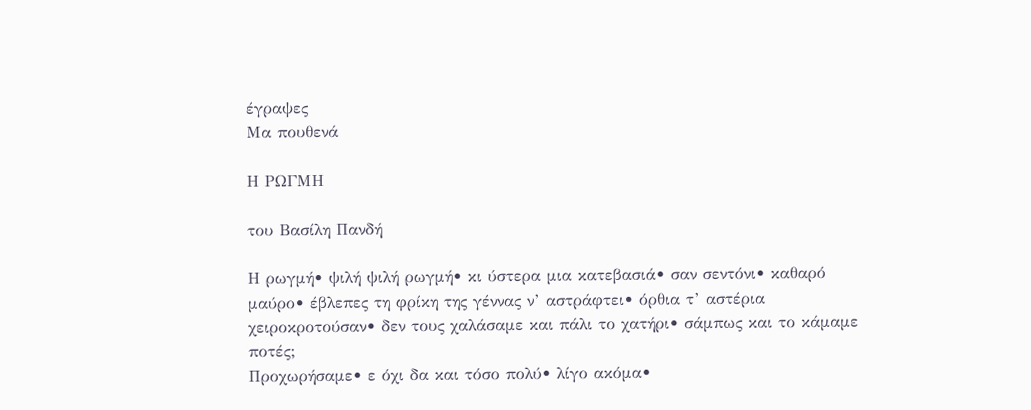έγραψες
Μα πουθενά

Η ΡΩΓΜΗ

του Βασίλη Πανδή

Η ρωγμή• ψιλή ψιλή ρωγμή• κι ύστερα μια κατεβασιά• σαν σεντόνι• καθαρό μαύρο• έβλεπες τη φρίκη της γέννας ν’ αστράφτει• όρθια τ’ αστέρια χειροκροτούσαν• δεν τους χαλάσαμε και πάλι το χατήρι• σάμπως και το κάμαμε ποτές;
Προχωρήσαμε• ε όχι δα και τόσο πολύ• λίγο ακόμα•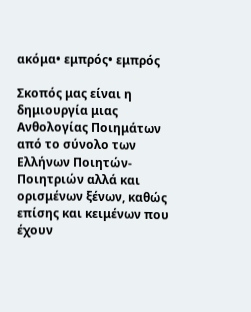ακόμα• εμπρός• εμπρός

Σκοπός μας είναι η δημιουργία μιας Ανθολογίας Ποιημάτων από το σύνολο των Ελλήνων Ποιητών- Ποιητριών αλλά και ορισμένων ξένων, καθώς επίσης και κειμένων που έχουν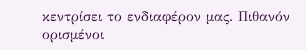κεντρίσει το ενδιαφέρον μας. Πιθανόν ορισμένοι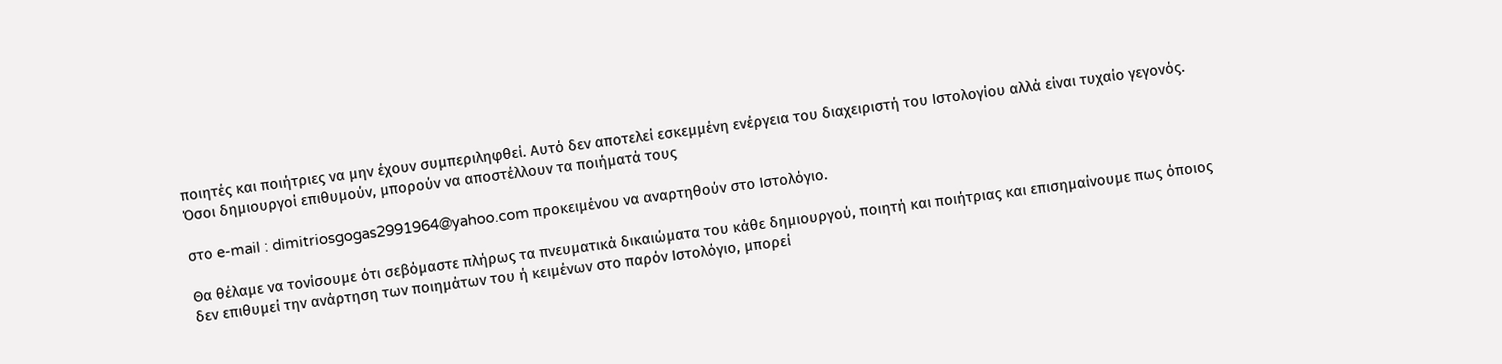ποιητές και ποιήτριες να μην έχουν συμπεριληφθεί. Αυτό δεν αποτελεί εσκεμμένη ενέργεια του διαχειριστή του Ιστολογίου αλλά είναι τυχαίο γεγονός. Όσοι δημιουργοί επιθυμούν, μπορούν να αποστέλλουν τα ποιήματά τους

στο e-mail : dimitriosgogas2991964@yahoo.com προκειμένου να αναρτηθούν στο Ιστολόγιο.

Θα θέλαμε να τονίσουμε ότι σεβόμαστε πλήρως τα πνευματικά δικαιώματα του κάθε δημιουργού, ποιητή και ποιήτριας και επισημαίνουμε πως όποιος δεν επιθυμεί την ανάρτηση των ποιημάτων του ή κειμένων στο παρόν Ιστολόγιο, μπορεί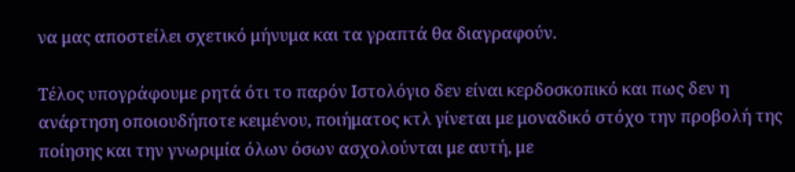να μας αποστείλει σχετικό μήνυμα και τα γραπτά θα διαγραφούν.

Τέλος υπογράφουμε ρητά ότι το παρόν Ιστολόγιο δεν είναι κερδοσκοπικό και πως δεν η ανάρτηση οποιουδήποτε κειμένου, ποιήματος κτλ γίνεται με μοναδικό στόχο την προβολή της ποίησης και την γνωριμία όλων όσων ασχολούνται με αυτή, με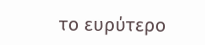το ευρύτερο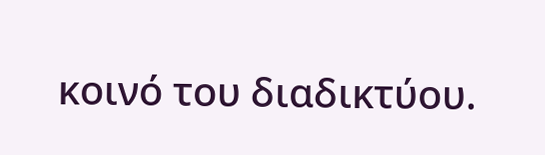κοινό του διαδικτύου.